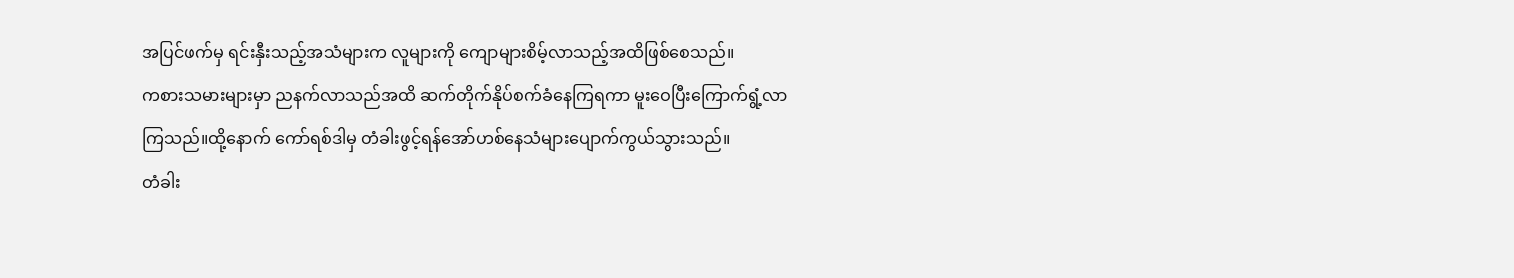အပြင်ဖက်မှ ရင်းနှီးသည့်အသံများက လူများကို ကျောများစိမ့်လာသည့်အထိဖြစ်စေသည်။
ကစားသမားများမှာ ညနက်လာသည်အထိ ဆက်တိုက်နိုပ်စက်ခံနေကြရကာ မူးဝေပြီးကြောက်ရွံ့လာကြသည်။ထို့နောက် ကော်ရစ်ဒါမှ တံခါးဖွင့်ရန်အော်ဟစ်နေသံများပျောက်ကွယ်သွားသည်။
တံခါး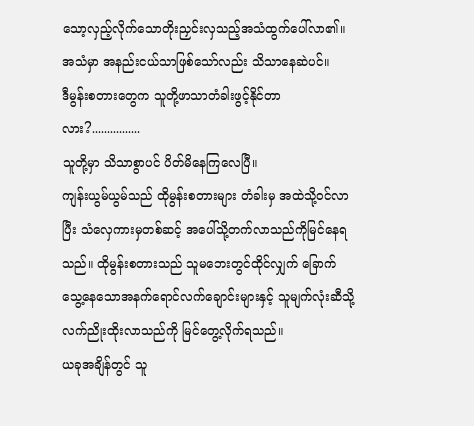သော့လှည့်လိုက်သောတိုးညှင်းလှသည့်အသံထွက်ပေါ်လာ၏။ အသံမှာ အနည်းငယ်သာဖြစ်သော်လည်း သိသာနေဆဲပင်။
ဒီမွန်းစတားတွေက သူတို့ဖာသာတံခါးဖွင့်နိုင်တာလား?................
သူတို့မှာ သိသာစွာပင် ပိတ်မိနေကြလေပြီ။
ကျန်းယွမ်ယွမ်သည် ထိုမွန်းစတားများ တံခါးမှ အထဲသို့ဝင်လာပြီး သံလှေကားမှတစ်ဆင့် အပေါ်သို့တက်လာသည်ကိုမြင်နေရသည်။ ထိုမွန်းစတားသည် သူမဘေးတွင်ထိုင်လျှက် ခြောက်သွေ့နေသောအနက်ရောင်လက်ချောင်းများနှင့် သူမျက်လုံးဆီသို့ လက်ညိုးထိုးလာသည်ကို မြင်တွေ့လိုက်ရသည်။
ယခုအချိန်တွင် သူ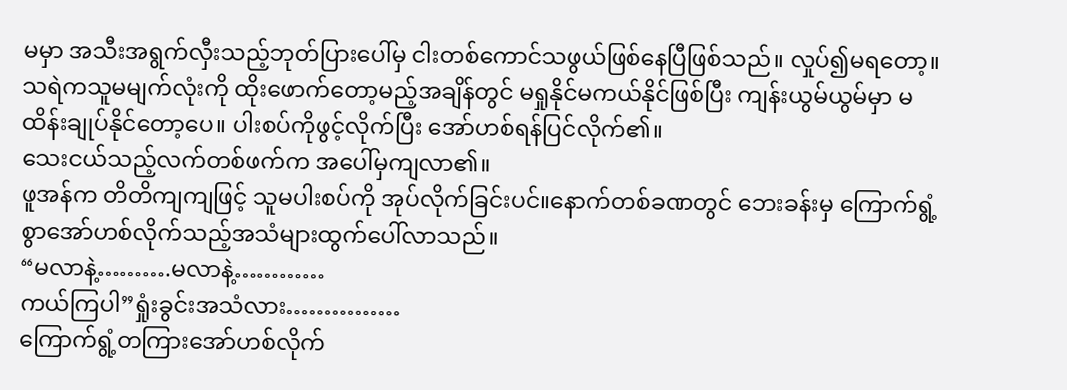မမှာ အသီးအရွက်လှီးသည့်ဘုတ်ပြားပေါ်မှ ငါးတစ်ကောင်သဖွယ်ဖြစ်နေပြီဖြစ်သည်။ လှုပ်၍မရတော့။
သရဲကသူမမျက်လုံးကို ထိုးဖောက်တော့မည့်အချိန်တွင် မရှုနိုင်မကယ်နိုင်ဖြစ်ပြီး ကျန်းယွမ်ယွမ်မှာ မထိန်းချုပ်နိုင်တော့ပေ။ ပါးစပ်ကိုဖွင့်လိုက်ပြီး အော်ဟစ်ရန်ပြင်လိုက်၏။
သေးငယ်သည့်လက်တစ်ဖက်က အပေါ်မှကျလာ၏။
ဖူအန်က တိတိကျကျဖြင့် သူမပါးစပ်ကို အုပ်လိုက်ခြင်းပင်။နောက်တစ်ခဏတွင် ဘေးခန်းမှ ကြောက်ရွံ့စွာအော်ဟစ်လိုက်သည့်အသံများထွက်ပေါ်လာသည်။
“မလာနဲ့……….မလာနဲ့…………
ကယ်ကြပါ”ရှုံးခွင်းအသံလား……………
ကြောက်ရွံ့တကြားအော်ဟစ်လိုက်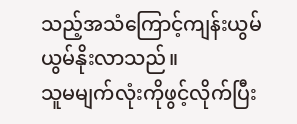သည့်အသံကြောင့်ကျန်းယွမ်ယွမ်နိုးလာသည်။
သူမမျက်လုံးကိုဖွင့်လိုက်ပြီး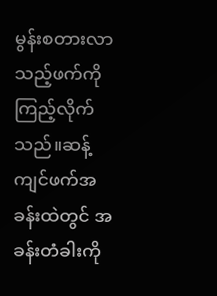မွန်းစတားလာသည့်ဖက်ကိုကြည့်လိုက်သည်။ဆန့်ကျင်ဖက်အခန်းထဲတွင် အခန်းတံခါးကို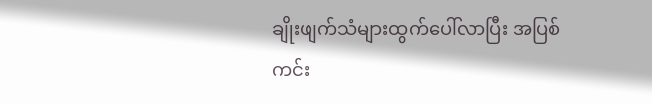ချိုးဖျက်သံများထွက်ပေါ်လာပြီး အပြစ်ကင်း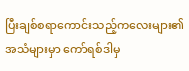ပြီးချစ်စရာကောင်းသည့်ကလေးများ၏အသံများမှာ ကော်ရစ်ဒါမှ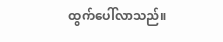ထွက်ပေါ်လာသည်။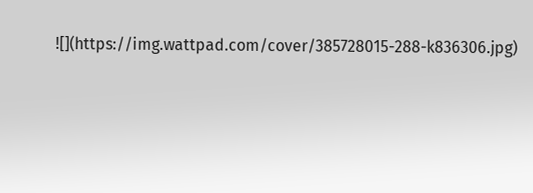![](https://img.wattpad.com/cover/385728015-288-k836306.jpg)